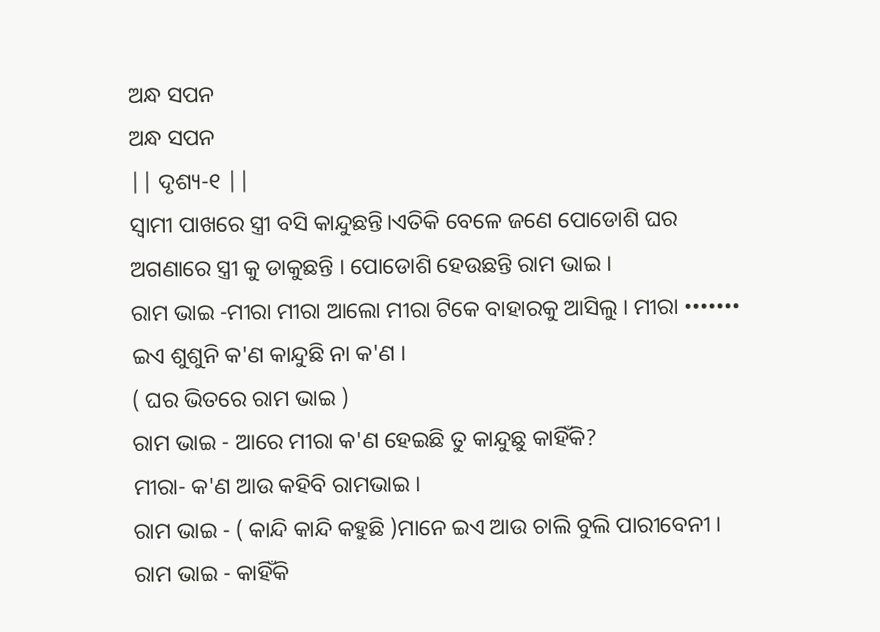ଅନ୍ଧ ସପନ
ଅନ୍ଧ ସପନ
|| ଦୃଶ୍ୟ-୧ ||
ସ୍ବାମୀ ପାଖରେ ସ୍ତ୍ରୀ ବସି କାନ୍ଦୁଛନ୍ତି।ଏତିକି ବେଳେ ଜଣେ ପୋଡୋଶି ଘର ଅଗଣାରେ ସ୍ତ୍ରୀ କୁ ଡାକୁଛନ୍ତି । ପୋଡୋଶି ହେଉଛନ୍ତି ରାମ ଭାଇ ।
ରାମ ଭାଇ -ମୀରା ମୀରା ଆଲୋ ମୀରା ଟିକେ ବାହାରକୁ ଆସିଲୁ । ମୀରା ••••••• ଇଏ ଶୁଶୁନି କ'ଣ କାନ୍ଦୁଛି ନା କ'ଣ ।
( ଘର ଭିତରେ ରାମ ଭାଇ )
ରାମ ଭାଇ - ଆରେ ମୀରା କ'ଣ ହେଇଛି ତୁ କାନ୍ଦୁଛୁ କାହିଁକି?
ମୀରା- କ'ଣ ଆଉ କହିବି ରାମଭାଇ ।
ରାମ ଭାଇ - ( କାନ୍ଦି କାନ୍ଦି କହୁଛି )ମାନେ ଇଏ ଆଉ ଚାଲି ବୁଲି ପାରୀବେନୀ ।
ରାମ ଭାଇ - କାହିଁକି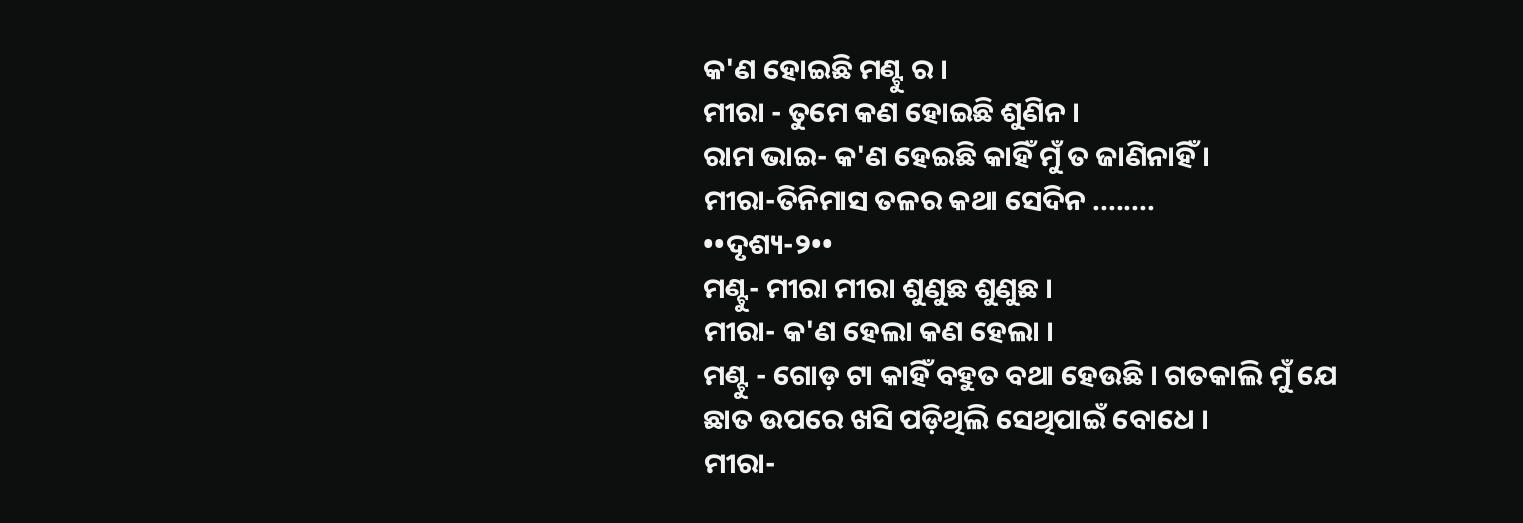କ'ଣ ହୋଇଛି ମଣ୍ଟୁ ର ।
ମୀରା - ତୁମେ କଣ ହୋଇଛି ଶୁଣିନ ।
ରାମ ଭାଇ- କ'ଣ ହେଇଛି କାହିଁ ମୁଁ ତ ଜାଣିନାହିଁ ।
ମୀରା-ତିନିମାସ ତଳର କଥା ସେଦିନ ........
••ଦୃଶ୍ୟ-୨••
ମଣ୍ଟୁ- ମୀରା ମୀରା ଶୁଣୁଛ ଶୁଣୁଛ ।
ମୀରା- କ'ଣ ହେଲା କଣ ହେଲା ।
ମଣ୍ଟୁ - ଗୋଡ଼ ଟା କାହିଁ ବହୁତ ବଥା ହେଉଛି । ଗତକାଲି ମୁଁ ଯେ ଛାତ ଉପରେ ଖସି ପଡ଼ିଥିଲି ସେଥିପାଇଁ ବୋଧେ ।
ମୀରା-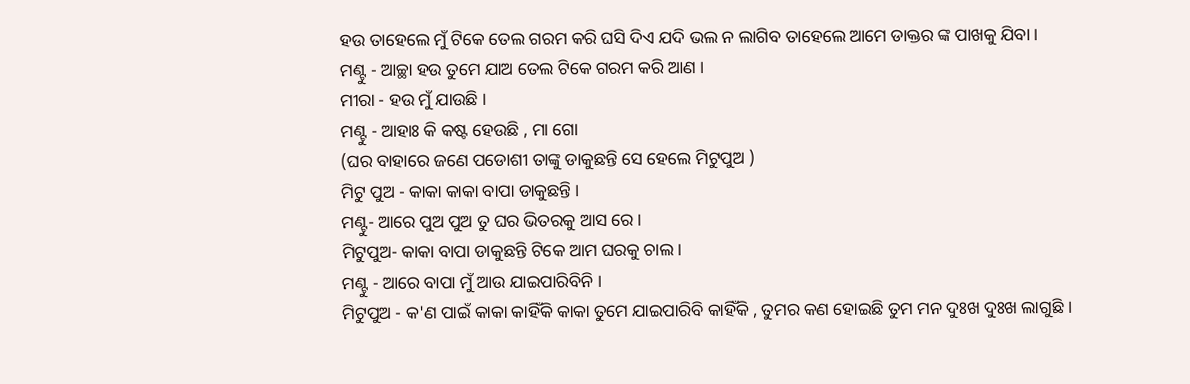ହଉ ତାହେଲେ ମୁଁ ଟିକେ ତେଲ ଗରମ କରି ଘସି ଦିଏ ଯଦି ଭଲ ନ ଲାଗିବ ତାହେଲେ ଆମେ ଡାକ୍ତର ଙ୍କ ପାଖକୁ ଯିବା ।
ମଣ୍ଟୁ - ଆଚ୍ଛା ହଉ ତୁମେ ଯାଅ ତେଲ ଟିକେ ଗରମ କରି ଆଣ ।
ମୀରା - ହଉ ମୁଁ ଯାଉଛି ।
ମଣ୍ଟୁ - ଆହାଃ କି କଷ୍ଟ ହେଉଛି , ମା ଗୋ
(ଘର ବାହାରେ ଜଣେ ପଡୋଶୀ ତାଙ୍କୁ ଡାକୁଛନ୍ତି ସେ ହେଲେ ମିଟୁପୁଅ )
ମିଟୁ ପୁଅ - କାକା କାକା ବାପା ଡାକୁଛନ୍ତି ।
ମଣ୍ଟୁ- ଆରେ ପୁଅ ପୁଅ ତୁ ଘର ଭିତରକୁ ଆସ ରେ ।
ମିଟୁପୁଅ- କାକା ବାପା ଡାକୁଛନ୍ତି ଟିକେ ଆମ ଘରକୁ ଚାଲ ।
ମଣ୍ଟୁ - ଆରେ ବାପା ମୁଁ ଆଉ ଯାଇପାରିବିନି ।
ମିଟୁପୁଅ - କ'ଣ ପାଇଁ କାକା କାହିଁକି କାକା ତୁମେ ଯାଇପାରିବି କାହିଁକି , ତୁମର କଣ ହୋଇଛି ତୁମ ମନ ଦୁଃଖ ଦୁଃଖ ଲାଗୁଛି ।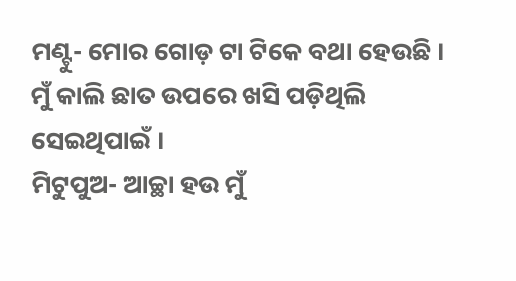ମଣ୍ଟୁ- ମୋର ଗୋଡ଼ ଟା ଟିକେ ବଥା ହେଉଛି । ମୁଁ କାଲି ଛାତ ଉପରେ ଖସି ପଡ଼ିଥିଲି ସେଇଥିପାଇଁ ।
ମିଟୁପୁଅ- ଆଚ୍ଛା ହଉ ମୁଁ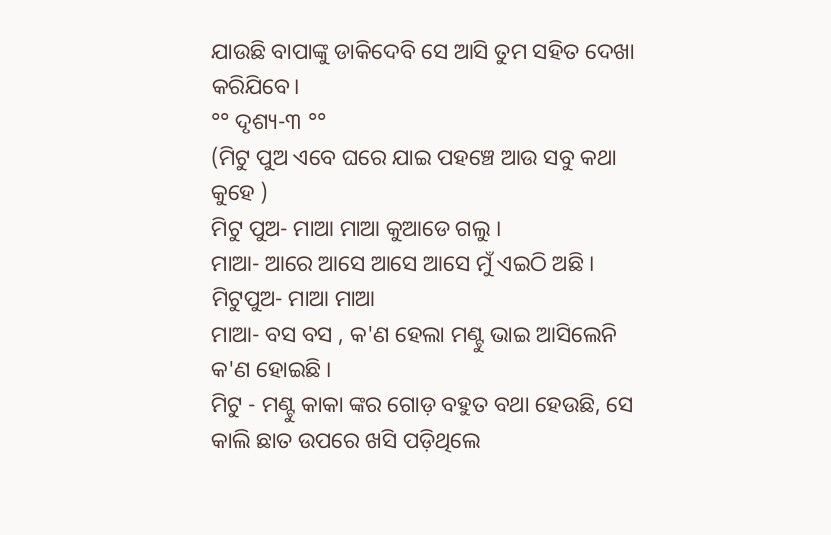ଯାଉଛି ବାପାଙ୍କୁ ଡାକିଦେବି ସେ ଆସି ତୁମ ସହିତ ଦେଖା କରିଯିବେ।
°° ଦୃଶ୍ୟ-୩ °°
(ମିଟୁ ପୁଅ ଏବେ ଘରେ ଯାଇ ପହଞ୍ଚେ ଆଉ ସବୁ କଥା କୁହେ )
ମିଟୁ ପୁଅ- ମାଆ ମାଆ କୁଆଡେ ଗଲୁ ।
ମାଆ- ଆରେ ଆସେ ଆସେ ଆସେ ମୁଁ ଏଇଠି ଅଛି ।
ମିଟୁପୁଅ- ମାଆ ମାଆ
ମାଆ- ବସ ବସ , କ'ଣ ହେଲା ମଣ୍ଟୁ ଭାଇ ଆସିଲେନି କ'ଣ ହୋଇଛି ।
ମିଟୁ - ମଣ୍ଟୁ କାକା ଙ୍କର ଗୋଡ଼ ବହୁତ ବଥା ହେଉଛି, ସେ କାଲି ଛାତ ଉପରେ ଖସି ପଡ଼ିଥିଲେ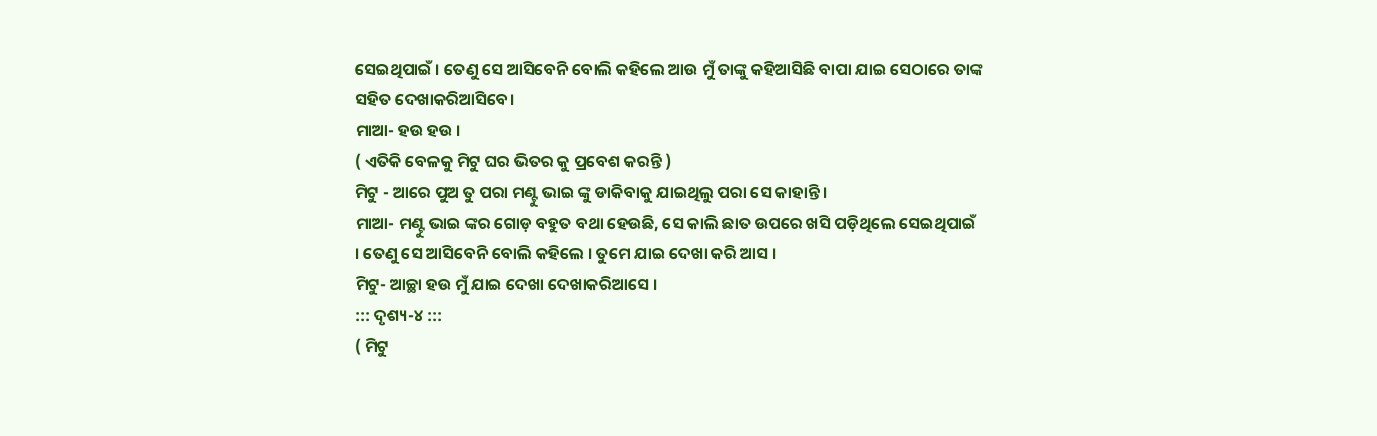ସେଇଥିପାଇଁ । ତେଣୁ ସେ ଆସିବେନି ବୋଲି କହିଲେ ଆଉ ମୁଁ ତାଙ୍କୁ କହିଆସିଛି ବାପା ଯାଇ ସେଠାରେ ତାଙ୍କ ସହିତ ଦେଖାକରିଆସିବେ।
ମାଆ- ହଉ ହଉ ।
( ଏତିକି ବେଳକୁ ମିଟୁ ଘର ଭିତର କୁ ପ୍ରବେଶ କରନ୍ତି )
ମିଟୁ - ଆରେ ପୁଅ ତୁ ପରା ମଣ୍ଟୁ ଭାଇ ଙ୍କୁ ଡାକିବାକୁ ଯାଇଥିଲୁ ପରା ସେ କାହାନ୍ତି ।
ମାଆ- ମଣ୍ଟୁ ଭାଇ ଙ୍କର ଗୋଡ଼ ବହୁତ ବଥା ହେଉଛି, ସେ କାଲି ଛାତ ଉପରେ ଖସି ପଡ଼ିଥିଲେ ସେଇଥିପାଇଁ । ତେଣୁ ସେ ଆସିବେନି ବୋଲି କହିଲେ । ତୁମେ ଯାଇ ଦେଖା କରି ଆସ ।
ମିଟୁ- ଆଚ୍ଛା ହଉ ମୁଁ ଯାଇ ଦେଖା ଦେଖାକରିଆସେ ।
::: ଦୃଶ୍ୟ-୪ :::
( ମିଟୁ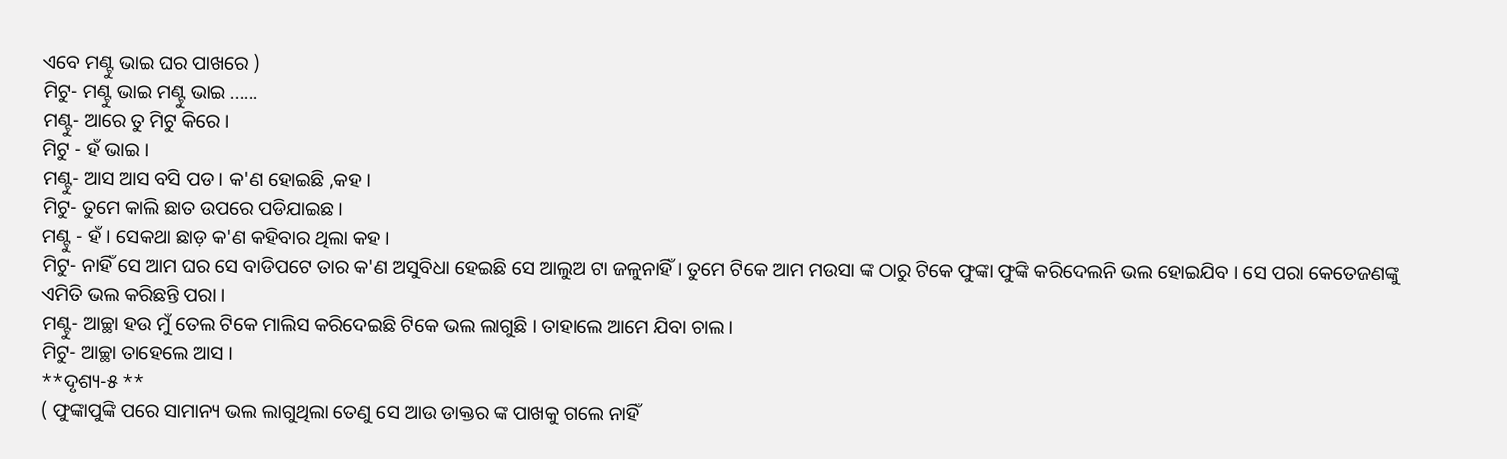ଏବେ ମଣ୍ଟୁ ଭାଇ ଘର ପାଖରେ )
ମିଟୁ- ମଣ୍ଟୁ ଭାଇ ମଣ୍ଟୁ ଭାଇ ......
ମଣ୍ଟୁ- ଆରେ ତୁ ମିଟୁ କିରେ ।
ମିଟୁ - ହଁ ଭାଇ ।
ମଣ୍ଟୁ- ଆସ ଆସ ବସି ପଡ । କ'ଣ ହୋଇଛି ,କହ ।
ମିଟୁ- ତୁମେ କାଲି ଛାତ ଉପରେ ପଡିଯାଇଛ ।
ମଣ୍ଟୁ - ହଁ । ସେକଥା ଛାଡ଼ କ'ଣ କହିବାର ଥିଲା କହ ।
ମିଟୁ- ନାହିଁ ସେ ଆମ ଘର ସେ ବାଡିପଟେ ତାର କ'ଣ ଅସୁବିଧା ହେଇଛି ସେ ଆଲୁଅ ଟା ଜଳୁନାହିଁ । ତୁମେ ଟିକେ ଆମ ମଉସା ଙ୍କ ଠାରୁ ଟିକେ ଫୁଙ୍କା ଫୁଙ୍କି କରିଦେଲନି ଭଲ ହୋଇଯିବ । ସେ ପରା କେତେଜଣଙ୍କୁ ଏମିତି ଭଲ କରିଛନ୍ତି ପରା ।
ମଣ୍ଟୁ- ଆଚ୍ଛା ହଉ ମୁଁ ତେଲ ଟିକେ ମାଲିସ କରିଦେଇଛି ଟିକେ ଭଲ ଲାଗୁଛି । ତାହାଲେ ଆମେ ଯିବା ଚାଲ ।
ମିଟୁ- ଆଚ୍ଛା ତାହେଲେ ଆସ ।
**ଦୃଶ୍ୟ-୫ **
( ଫୁଙ୍କାପୁଙ୍କି ପରେ ସାମାନ୍ୟ ଭଲ ଲାଗୁଥିଲା ତେଣୁ ସେ ଆଉ ଡାକ୍ତର ଙ୍କ ପାଖକୁ ଗଲେ ନାହିଁ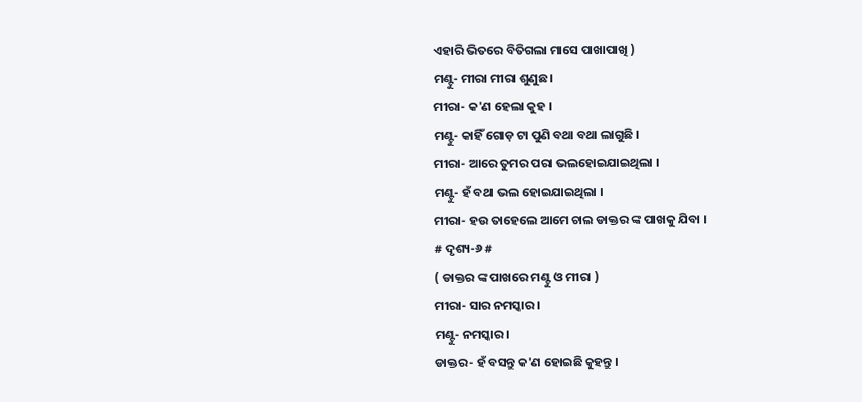ଏହାରି ଭିତରେ ବିତିଗଲା ମାସେ ପାଖାପାଖି )
ମଣ୍ଟୁ- ମୀରା ମୀରା ଶୁଣୁଛ ।
ମୀରା- କ'ଣ ହେଲା କୁହ ।
ମଣ୍ଟୁ- କାହିଁ ଗୋଡ଼ ଟା ପୁଣି ବଥା ବଥା ଲାଗୁଛି ।
ମୀରା- ଆରେ ତୁମର ପରା ଭଲହୋଇଯାଇଥିଲା ।
ମଣ୍ଟୁ- ହଁ ବଥା ଭଲ ହୋଇଯାଇଥିଲା ।
ମୀରା- ହଉ ତାହେଲେ ଆମେ ଚାଲ ଡାକ୍ତର ଙ୍କ ପାଖକୁ ଯିବା ।
# ଦୃଶ୍ୟ-୬ #
( ଡାକ୍ତର ଙ୍କ ପାଖରେ ମଣ୍ଟୁ ଓ ମୀରା )
ମୀରା- ସାର ନମସ୍କାର ।
ମଣ୍ଟୁ- ନମସ୍କାର ।
ଡାକ୍ତର- ହଁ ବସନ୍ତୁ କ'ଣ ହୋଇଛି କୁହନ୍ତୁ ।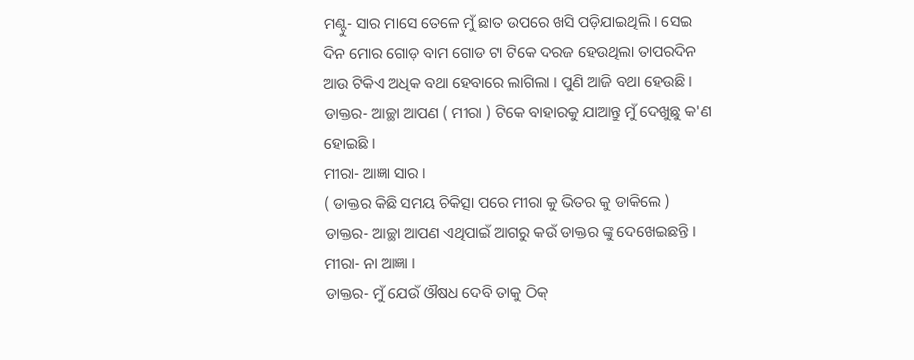ମଣ୍ଟୁ- ସାର ମାସେ ତେଳେ ମୁଁ ଛାତ ଉପରେ ଖସି ପଡ଼ିଯାଇଥିଲି । ସେଇ ଦିନ ମୋର ଗୋଡ଼ ବାମ ଗୋଡ ଟା ଟିକେ ଦରଜ ହେଉଥିଲା ତାପରଦିନ ଆଉ ଟିକିଏ ଅଧିକ ବଥା ହେବାରେ ଲାଗିଲା । ପୁଣି ଆଜି ବଥା ହେଉଛି ।
ଡାକ୍ତର- ଆଚ୍ଛା ଆପଣ ( ମୀରା ) ଟିକେ ବାହାରକୁ ଯାଆନ୍ତୁ ମୁଁ ଦେଖୁଛୁ କ'ଣ ହୋଇଛି ।
ମୀରା- ଆଜ୍ଞା ସାର ।
( ଡାକ୍ତର କିଛି ସମୟ ଚିକିତ୍ସା ପରେ ମୀରା କୁ ଭିତର କୁ ଡାକିଲେ )
ଡାକ୍ତର- ଆଚ୍ଛା ଆପଣ ଏଥିପାଇଁ ଆଗରୁ କଉଁ ଡାକ୍ତର ଙ୍କୁ ଦେଖେଇଛନ୍ତି ।
ମୀରା- ନା ଆଜ୍ଞା ।
ଡାକ୍ତର- ମୁଁ ଯେଉଁ ଔଷଧ ଦେବି ତାକୁ ଠିକ୍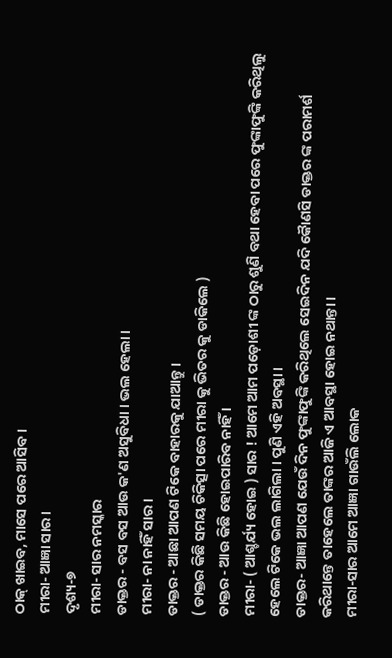ଠାକ୍ ଖାଇବ, ମାସେ ପରେ ଆସିବ ।
ମୀରା- ଆଜ୍ଞା ସାର ।
ଦୃଶ୍ୟ-୭
ମୀରା- ସାର ନମସ୍କାର
ଡାକ୍ତର - ବସ ବସ ଆଉ କ'ଣ ଅସୁବିଧା । ଭଲ ହେଲା ।
ମୀରା- ନା ନାହିଁ ସାର ।
ଡାକ୍ତର - ଆଛା ଆପଣ ଟିକେ ବାହାରକୁ ଯାଆନ୍ତୁ ।
( ଡାକ୍ତର କିଛି ସମୟ ଚିକିତ୍ସା ପରେ ମୀରା କୁ ଭିତର କୁ ଡାକିଲେ )
ଡାକ୍ତର - ଆଉ କିଛି ହୋଇପାରିବ ନାହିଁ ।
ମୀରା- ( ଆଶ୍ଚର୍ଯ୍ୟ ହୋଇ ) ସାର ! ଆମେ ଆମ ପଡ଼ୋଶୀ ଙ୍କ ଠାରୁ ଶୁଣି ବଥା ହେବା ପରେ ଫୁଙ୍କାଫୁଙ୍କି କରିଥିଲୁ ହେଲେ ଟିକେ ଭଲ ଲାଗିଲା । ପୁଣି ଏହି ଅବସ୍ଥା ।
ଡାକ୍ତର- ଆଜ୍ଞା ଆପଣ ଯେଉଁ ଦିନ ଫୁଙ୍କାଫୁଙ୍କି କରିଥିଲେ ସେଇଦିନ ଯଦି କୈାଣସି ଡାକ୍ତର ଙ୍କ ପରାମର୍ଶ କରିଥାନ୍ତେ ତାହେଲେ ତାଙ୍କର ଆଜି ଏ ଆବସ୍ଥା ହୋଇ ନଥାନ୍ତା ।
ମୀରା-ସାର ଆମେ ଆଜ୍ଞା ଗାଉଁଲି ଲୋକ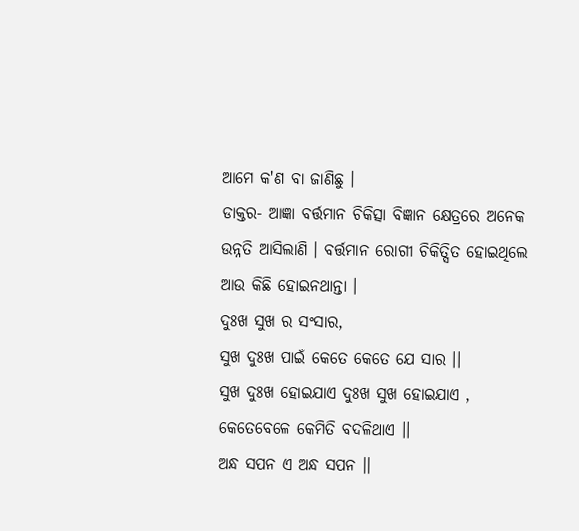ଆମେ କ'ଣ ବା ଜାଣିଛୁ ।
ଡାକ୍ତର- ଆଜ୍ଞା ବର୍ତ୍ତମାନ ଚିକିତ୍ସା ବିଜ୍ଞାନ କ୍ଷେତ୍ରରେ ଅନେକ ଉନ୍ନତି ଆସିଲାଣି । ବର୍ତ୍ତମାନ ରୋଗୀ ଚିକିତ୍ସିତ ହୋଇଥିଲେ ଆଉ କିଛି ହୋଇନଥାନ୍ତା ।
ଦୁଃଖ ସୁଖ ର ସଂସାର,
ସୁଖ ଦୁଃଖ ପାଇଁ କେତେ କେତେ ଯେ ସାର ।।
ସୁଖ ଦୁଃଖ ହୋଇଯାଏ ଦୁଃଖ ସୁଖ ହୋଇଯାଏ ,
କେତେବେଳେ କେମିତି ବଦଳିଥାଏ ।।
ଅନ୍ଧ ସପନ ଏ ଅନ୍ଧ ସପନ ।।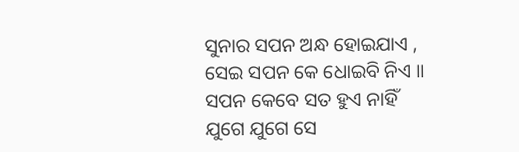ସୁନାର ସପନ ଅନ୍ଧ ହୋଇଯାଏ ,
ସେଇ ସପନ କେ ଧୋଇବି ନିଏ ।।
ସପନ କେବେ ସତ ହୁଏ ନାହିଁ
ଯୁଗେ ଯୁଗେ ସେ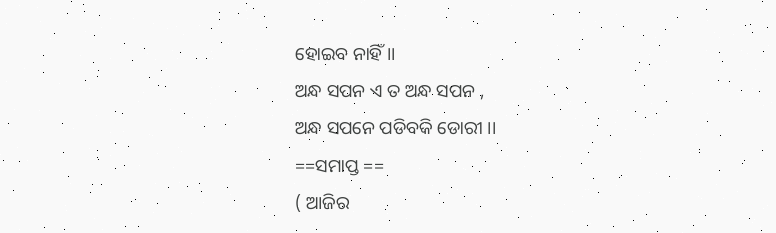ହୋଇବ ନାହିଁ ।।
ଅନ୍ଧ ସପନ ଏ ତ ଅନ୍ଧ ସପନ ,
ଅନ୍ଧ ସପନେ ପଡିବକି ଡୋରୀ ।।
==ସମାପ୍ତ ==
( ଆଜିର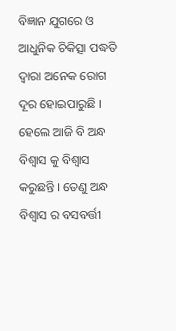ବିଜ୍ଞାନ ଯୁଗରେ ଓ ଆଧୁନିକ ଚିକିତ୍ସା ପଦ୍ଧତି ଦ୍ବାରା ଅନେକ ରୋଗ ଦୂର ହୋଇପାରୁଛି । ହେଲେ ଆଜି ବି ଅନ୍ଧ ବିଶ୍ବାସ କୁ ବିଶ୍ଵାସ କରୁଛନ୍ତି । ତେଣୁ ଅନ୍ଧ ବିଶ୍ବାସ ର ବସବର୍ତ୍ତୀ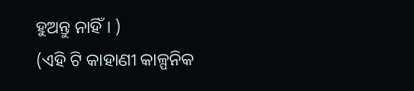ହୁଅନ୍ତୁ ନାହିଁ । )
(ଏହି ଟି କାହାଣୀ କାଳ୍ପନିକ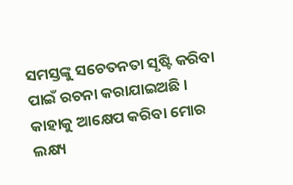ସମସ୍ତଙ୍କୁ ସଚେତନତା ସୃଷ୍ଟି କରିବା ପାଇଁ ରଚନା କରାଯାଇଅଛି । କାହାକୁ ଆକ୍ଷେପ କରିବା ମୋର ଲକ୍ଷ୍ୟ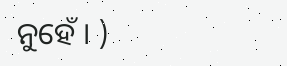ନୁହେଁ । )